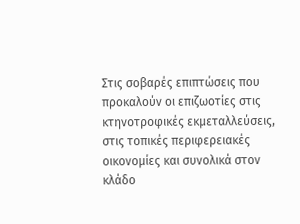Στις σοβαρές επιπτώσεις που προκαλούν οι επιζωοτίες στις κτηνοτροφικές εκμεταλλεύσεις, στις τοπικές περιφερειακές οικονομίες και συνολικά στον κλάδο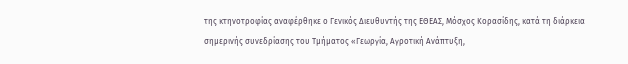της κτηνοτροφίας αναφέρθηκε ο Γενικός Διευθυντής της ΕΘΕΑΣ, Μόσχος Κορασίδης, κατά τη διάρκεια σημερινής συνεδρίασης του Τμήματος «Γεωργία, Αγροτική Ανάπτυξη,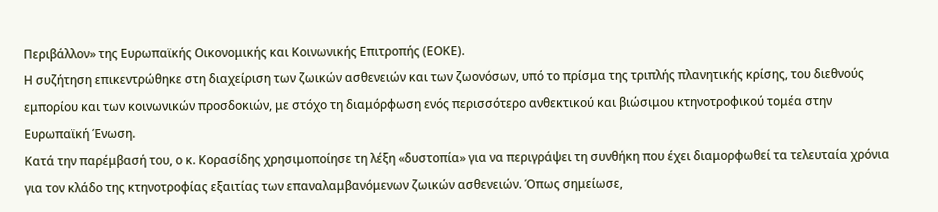Περιβάλλον» της Ευρωπαϊκής Οικονομικής και Κοινωνικής Επιτροπής (ΕΟΚΕ).
Η συζήτηση επικεντρώθηκε στη διαχείριση των ζωικών ασθενειών και των ζωονόσων, υπό το πρίσμα της τριπλής πλανητικής κρίσης, του διεθνούς εμπορίου και των κοινωνικών προσδοκιών, με στόχο τη διαμόρφωση ενός περισσότερο ανθεκτικού και βιώσιμου κτηνοτροφικού τομέα στην Ευρωπαϊκή Ένωση.
Κατά την παρέμβασή του, ο κ. Κορασίδης χρησιμοποίησε τη λέξη «δυστοπία» για να περιγράψει τη συνθήκη που έχει διαμορφωθεί τα τελευταία χρόνια για τον κλάδο της κτηνοτροφίας εξαιτίας των επαναλαμβανόμενων ζωικών ασθενειών. Όπως σημείωσε,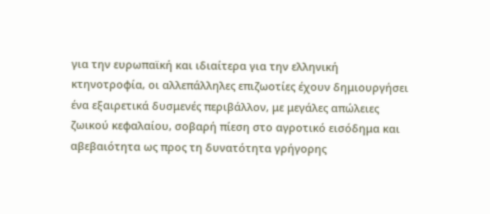για την ευρωπαϊκή και ιδιαίτερα για την ελληνική κτηνοτροφία, οι αλλεπάλληλες επιζωοτίες έχουν δημιουργήσει ένα εξαιρετικά δυσμενές περιβάλλον, με μεγάλες απώλειες ζωικού κεφαλαίου, σοβαρή πίεση στο αγροτικό εισόδημα και αβεβαιότητα ως προς τη δυνατότητα γρήγορης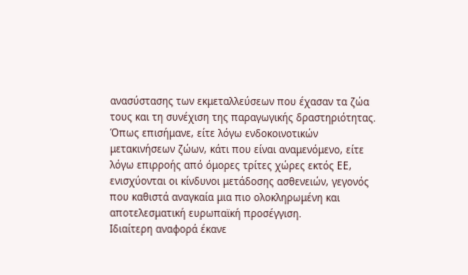ανασύστασης των εκμεταλλεύσεων που έχασαν τα ζώα τους και τη συνέχιση της παραγωγικής δραστηριότητας.
Όπως επισήμανε, είτε λόγω ενδοκοινοτικών μετακινήσεων ζώων, κάτι που είναι αναμενόμενο, είτε λόγω επιρροής από όμορες τρίτες χώρες εκτός ΕΕ, ενισχύονται οι κίνδυνοι μετάδοσης ασθενειών, γεγονός που καθιστά αναγκαία μια πιο ολοκληρωμένη και αποτελεσματική ευρωπαϊκή προσέγγιση.
Ιδιαίτερη αναφορά έκανε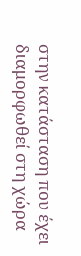στην κατάσταση που έχει διαμορφωθεί στη χώρα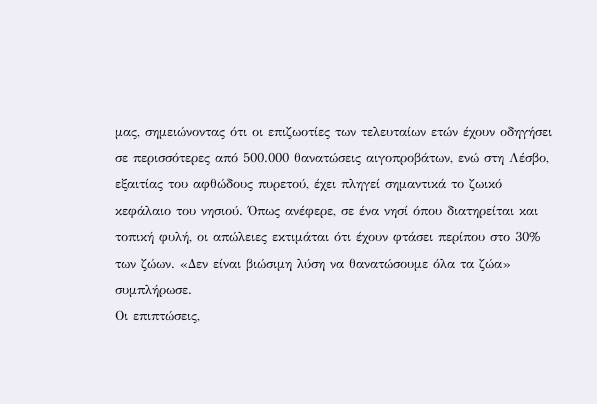μας, σημειώνοντας ότι οι επιζωοτίες των τελευταίων ετών έχουν οδηγήσει σε περισσότερες από 500.000 θανατώσεις αιγοπροβάτων, ενώ στη Λέσβο, εξαιτίας του αφθώδους πυρετού, έχει πληγεί σημαντικά το ζωικό κεφάλαιο του νησιού. Όπως ανέφερε, σε ένα νησί όπου διατηρείται και τοπική φυλή, οι απώλειες εκτιμάται ότι έχουν φτάσει περίπου στο 30% των ζώων. «Δεν είναι βιώσιμη λύση να θανατώσουμε όλα τα ζώα» συμπλήρωσε.
Οι επιπτώσεις,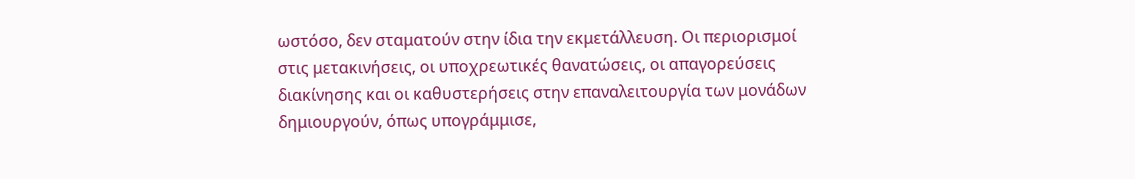ωστόσο, δεν σταματούν στην ίδια την εκμετάλλευση. Οι περιορισμοί στις μετακινήσεις, οι υποχρεωτικές θανατώσεις, οι απαγορεύσεις διακίνησης και οι καθυστερήσεις στην επαναλειτουργία των μονάδων δημιουργούν, όπως υπογράμμισε,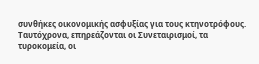συνθήκες οικονομικής ασφυξίας για τους κτηνοτρόφους. Ταυτόχρονα, επηρεάζονται οι Συνεταιρισμοί, τα τυροκομεία, οι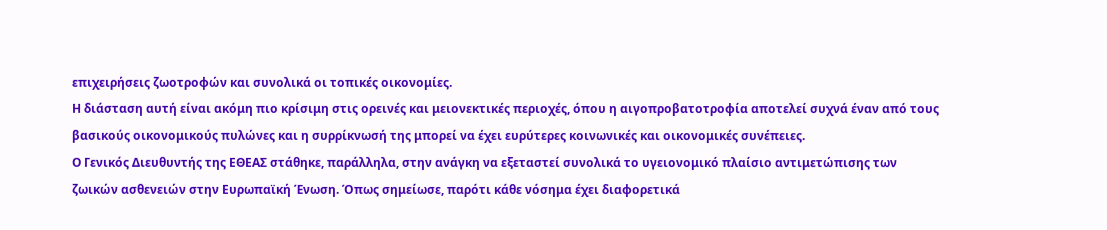επιχειρήσεις ζωοτροφών και συνολικά οι τοπικές οικονομίες.
Η διάσταση αυτή είναι ακόμη πιο κρίσιμη στις ορεινές και μειονεκτικές περιοχές, όπου η αιγοπροβατοτροφία αποτελεί συχνά έναν από τους βασικούς οικονομικούς πυλώνες και η συρρίκνωσή της μπορεί να έχει ευρύτερες κοινωνικές και οικονομικές συνέπειες.
Ο Γενικός Διευθυντής της ΕΘΕΑΣ στάθηκε, παράλληλα, στην ανάγκη να εξεταστεί συνολικά το υγειονομικό πλαίσιο αντιμετώπισης των ζωικών ασθενειών στην Ευρωπαϊκή Ένωση. Όπως σημείωσε, παρότι κάθε νόσημα έχει διαφορετικά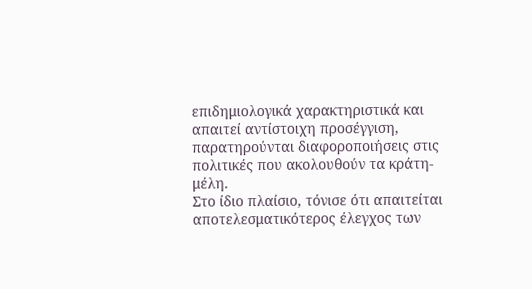επιδημιολογικά χαρακτηριστικά και απαιτεί αντίστοιχη προσέγγιση, παρατηρούνται διαφοροποιήσεις στις πολιτικές που ακολουθούν τα κράτη-μέλη.
Στο ίδιο πλαίσιο, τόνισε ότι απαιτείται αποτελεσματικότερος έλεγχος των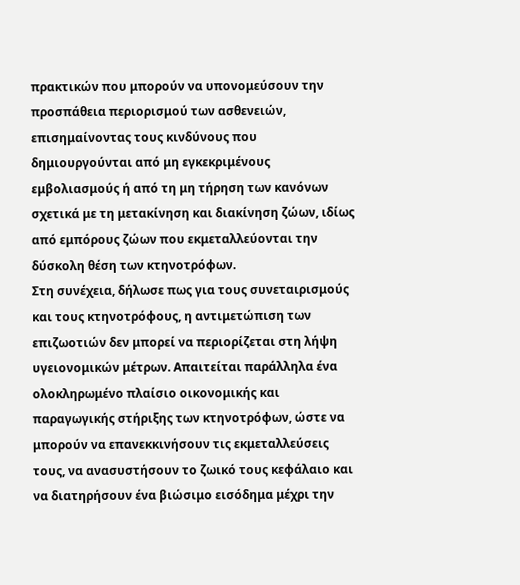πρακτικών που μπορούν να υπονομεύσουν την προσπάθεια περιορισμού των ασθενειών, επισημαίνοντας τους κινδύνους που δημιουργούνται από μη εγκεκριμένους εμβολιασμούς ή από τη μη τήρηση των κανόνων σχετικά με τη μετακίνηση και διακίνηση ζώων, ιδίως από εμπόρους ζώων που εκμεταλλεύονται την δύσκολη θέση των κτηνοτρόφων.
Στη συνέχεια, δήλωσε πως για τους συνεταιρισμούς και τους κτηνοτρόφους, η αντιμετώπιση των επιζωοτιών δεν μπορεί να περιορίζεται στη λήψη υγειονομικών μέτρων. Απαιτείται παράλληλα ένα ολοκληρωμένο πλαίσιο οικονομικής και παραγωγικής στήριξης των κτηνοτρόφων, ώστε να μπορούν να επανεκκινήσουν τις εκμεταλλεύσεις τους, να ανασυστήσουν το ζωικό τους κεφάλαιο και να διατηρήσουν ένα βιώσιμο εισόδημα μέχρι την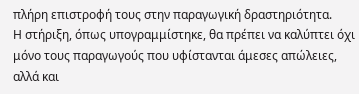πλήρη επιστροφή τους στην παραγωγική δραστηριότητα.
Η στήριξη, όπως υπογραμμίστηκε, θα πρέπει να καλύπτει όχι μόνο τους παραγωγούς που υφίστανται άμεσες απώλειες, αλλά και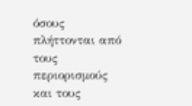όσους πλήττονται από τους περιορισμούς και τους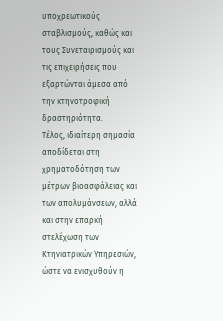υποχρεωτικούς σταβλισμούς, καθώς και τους Συνεταιρισμούς και τις επιχειρήσεις που εξαρτώνται άμεσα από την κτηνοτροφική δραστηριότητα.
Τέλος, ιδιαίτερη σημασία αποδίδεται στη χρηματοδότηση των μέτρων βιοασφάλειας και των απολυμάνσεων, αλλά και στην επαρκή στελέχωση των Κτηνιατρικών Υπηρεσιών, ώστε να ενισχυθούν η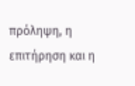πρόληψη, η επιτήρηση και η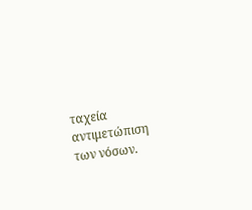ταχεία αντιμετώπιση των νόσων.